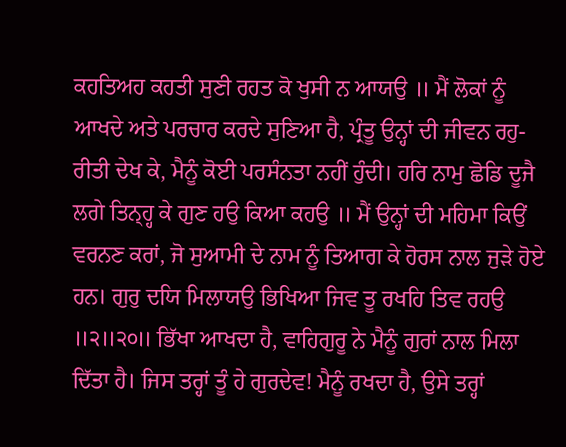ਕਹਤਿਅਹ ਕਹਤੀ ਸੁਣੀ ਰਹਤ ਕੋ ਖੁਸੀ ਨ ਆਯਉ ॥ ਮੈਂ ਲੋਕਾਂ ਨੂੰ ਆਖਦੇ ਅਤੇ ਪਰਚਾਰ ਕਰਦੇ ਸੁਣਿਆ ਹੈ, ਪ੍ਰੰਤੂ ਉਨ੍ਹਾਂ ਦੀ ਜੀਵਨ ਰਹੁ-ਰੀਤੀ ਦੇਖ ਕੇ, ਮੈਨੂੰ ਕੋਈ ਪਰਸੰਨਤਾ ਨਹੀਂ ਹੁੰਦੀ। ਹਰਿ ਨਾਮੁ ਛੋਡਿ ਦੂਜੈ ਲਗੇ ਤਿਨ੍ਹ੍ਹ ਕੇ ਗੁਣ ਹਉ ਕਿਆ ਕਹਉ ॥ ਮੈਂ ਉਨ੍ਹਾਂ ਦੀ ਮਹਿਮਾ ਕਿਉਂ ਵਰਨਣ ਕਰਾਂ, ਜੋ ਸੁਆਮੀ ਦੇ ਨਾਮ ਨੂੰ ਤਿਆਗ ਕੇ ਹੋਰਸ ਨਾਲ ਜੁੜੇ ਹੋਏ ਹਨ। ਗੁਰੁ ਦਯਿ ਮਿਲਾਯਉ ਭਿਖਿਆ ਜਿਵ ਤੂ ਰਖਹਿ ਤਿਵ ਰਹਉ ॥੨॥੨੦॥ ਭਿੱਖਾ ਆਖਦਾ ਹੈ, ਵਾਹਿਗੁਰੂ ਨੇ ਮੈਨੂੰ ਗੁਰਾਂ ਨਾਲ ਮਿਲਾ ਦਿੱਤਾ ਹੈ। ਜਿਸ ਤਰ੍ਹਾਂ ਤੂੰ ਹੇ ਗੁਰਦੇਵ! ਮੈਨੂੰ ਰਖਦਾ ਹੈ, ਉਸੇ ਤਰ੍ਹਾਂ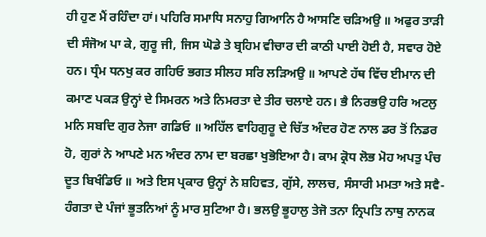ਹੀ ਹੁਣ ਮੈਂ ਰਹਿੰਦਾ ਹਾਂ। ਪਹਿਰਿ ਸਮਾਧਿ ਸਨਾਹੁ ਗਿਆਨਿ ਹੈ ਆਸਣਿ ਚੜਿਅਉ ॥ ਅਫੁਰ ਤਾੜੀ ਦੀ ਸੰਜੋਅ ਪਾ ਕੇ, ਗੁਰੂ ਜੀ, ਜਿਸ ਘੋਡੇ ਤੇ ਬ੍ਰਹਿਮ ਵੀਚਾਰ ਦੀ ਕਾਠੀ ਪਾਈ ਹੋਈ ਹੈ, ਸਵਾਰ ਹੋਏ ਹਨ। ਧ੍ਰੰਮ ਧਨਖੁ ਕਰ ਗਹਿਓ ਭਗਤ ਸੀਲਹ ਸਰਿ ਲੜਿਅਉ ॥ ਆਪਣੇ ਹੱਥ ਵਿੱਚ ਈਮਾਨ ਦੀ ਕਮਾਣ ਪਕੜ ਉਨ੍ਹਾਂ ਦੇ ਸਿਮਰਨ ਅਤੇ ਨਿਮਰਤਾ ਦੇ ਤੀਰ ਚਲਾਏ ਹਨ। ਭੈ ਨਿਰਭਉ ਹਰਿ ਅਟਲੁ ਮਨਿ ਸਬਦਿ ਗੁਰ ਨੇਜਾ ਗਡਿਓ ॥ ਅਹਿੱਲ ਵਾਹਿਗੁਰੂ ਦੇ ਚਿੱਤ ਅੰਦਰ ਹੋਣ ਨਾਲ ਡਰ ਤੋਂ ਨਿਡਰ ਹੋ, ਗੁਰਾਂ ਨੇ ਆਪਣੇ ਮਨ ਅੰਦਰ ਨਾਮ ਦਾ ਬਰਛਾ ਖੁਭੋਇਆ ਹੈ। ਕਾਮ ਕ੍ਰੋਧ ਲੋਭ ਮੋਹ ਅਪਤੁ ਪੰਚ ਦੂਤ ਬਿਖੰਡਿਓ ॥ ਅਤੇ ਇਸ ਪ੍ਰਕਾਰ ਉਨ੍ਹਾਂ ਨੇ ਸ਼ਹਿਵਤ, ਗੁੱਸੇ, ਲਾਲਚ, ਸੰਸਾਰੀ ਮਮਤਾ ਅਤੇ ਸਵੈ-ਹੰਗਤਾ ਦੇ ਪੰਜਾਂ ਭੂਤਨਿਆਂ ਨੂੰ ਮਾਰ ਸੁਟਿਆ ਹੈ। ਭਲਉ ਭੂਹਾਲੁ ਤੇਜੋ ਤਨਾ ਨ੍ਰਿਪਤਿ ਨਾਥੁ ਨਾਨਕ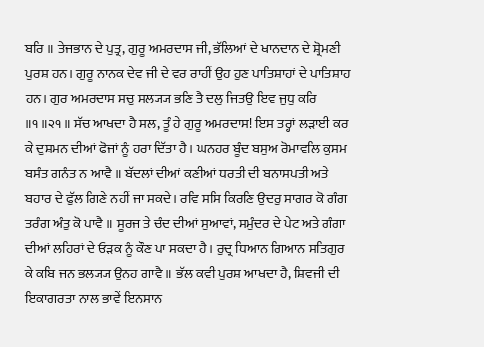ਬਰਿ ॥ ਤੇਜਭਾਨ ਦੇ ਪੁਤ੍ਰ, ਗੁਰੂ ਅਮਰਦਾਸ ਜੀ, ਭੱਲਿਆਂ ਦੇ ਖਾਨਦਾਨ ਦੇ ਸ਼੍ਰੋਮਣੀ ਪੁਰਸ਼ ਹਨ। ਗੁਰੂ ਨਾਨਕ ਦੇਵ ਜੀ ਦੇ ਵਰ ਰਾਹੀਂ ਉਹ ਹੁਣ ਪਾਤਿਸ਼ਾਹਾਂ ਦੇ ਪਾਤਿਸ਼ਾਹ ਹਨ। ਗੁਰ ਅਮਰਦਾਸ ਸਚੁ ਸਲ੍ਯ੍ਯ ਭਣਿ ਤੈ ਦਲੁ ਜਿਤਉ ਇਵ ਜੁਧੁ ਕਰਿ ॥੧॥੨੧॥ ਸੱਚ ਆਖਦਾ ਹੈ ਸਲ, ਤੂੰ ਹੇ ਗੁਰੂ ਅਮਰਦਾਸ! ਇਸ ਤਰ੍ਹਾਂ ਲੜਾਈ ਕਰ ਕੇ ਦੁਸ਼ਮਨ ਦੀਆਂ ਫੋਜਾਂ ਨੂੰ ਹਰਾ ਦਿੱਤਾ ਹੈ। ਘਨਹਰ ਬੂੰਦ ਬਸੁਅ ਰੋਮਾਵਲਿ ਕੁਸਮ ਬਸੰਤ ਗਨੰਤ ਨ ਆਵੈ ॥ ਬੱਦਲਾਂ ਦੀਆਂ ਕਣੀਆਂ ਧਰਤੀ ਦੀ ਬਨਾਸਪਤੀ ਅਤੇ ਬਹਾਰ ਦੇ ਫੁੱਲ ਗਿਣੇ ਨਹੀਂ ਜਾ ਸਕਦੇ। ਰਵਿ ਸਸਿ ਕਿਰਣਿ ਉਦਰੁ ਸਾਗਰ ਕੋ ਗੰਗ ਤਰੰਗ ਅੰਤੁ ਕੋ ਪਾਵੈ ॥ ਸੂਰਜ ਤੇ ਚੰਦ ਦੀਆਂ ਸੁਆਵਾਂ, ਸਮੁੰਦਰ ਦੇ ਪੇਟ ਅਤੇ ਗੰਗਾ ਦੀਆਂ ਲਹਿਰਾਂ ਦੇ ਓੜਕ ਨੂੰ ਕੌਣ ਪਾ ਸਕਦਾ ਹੈ। ਰੁਦ੍ਰ ਧਿਆਨ ਗਿਆਨ ਸਤਿਗੁਰ ਕੇ ਕਬਿ ਜਨ ਭਲ੍ਯ੍ਯ ਉਨਹ ਗਾਵੈ ॥ ਭੱਲ ਕਵੀ ਪੁਰਸ਼ ਆਖਦਾ ਹੈ, ਸ਼ਿਵਜੀ ਦੀ ਇਕਾਗਰਤਾ ਨਾਲ ਭਾਵੇਂ ਇਨਸਾਨ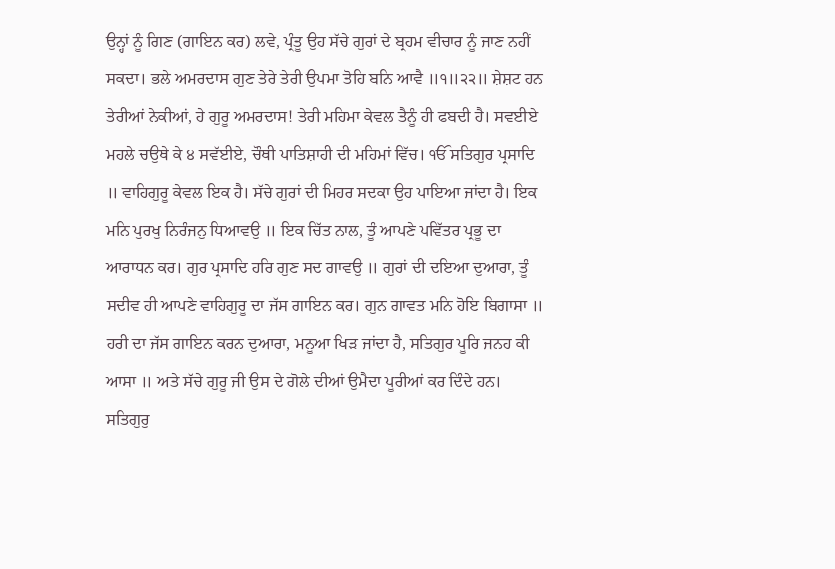ਉਨ੍ਹਾਂ ਨੂੰ ਗਿਣ (ਗਾਇਨ ਕਰ) ਲਵੇ, ਪ੍ਰੰਤੂ ਉਹ ਸੱਚੇ ਗੁਰਾਂ ਦੇ ਬ੍ਰਹਮ ਵੀਚਾਰ ਨੂੰ ਜਾਣ ਨਹੀਂ ਸਕਦਾ। ਭਲੇ ਅਮਰਦਾਸ ਗੁਣ ਤੇਰੇ ਤੇਰੀ ਉਪਮਾ ਤੋਹਿ ਬਨਿ ਆਵੈ ॥੧॥੨੨॥ ਸ਼ੇਸ਼ਟ ਹਨ ਤੇਰੀਆਂ ਨੇਕੀਆਂ, ਹੇ ਗੁਰੂ ਅਮਰਦਾਸ! ਤੇਰੀ ਮਹਿਮਾ ਕੇਵਲ ਤੈਨੂੰ ਹੀ ਫਬਦੀ ਹੈ। ਸਵਈਏ ਮਹਲੇ ਚਉਥੇ ਕੇ ੪ ਸਵੱਈਏ, ਚੌਥੀ ਪਾਤਿਸ਼ਾਹੀ ਦੀ ਮਹਿਮਾਂ ਵਿੱਚ। ੴ ਸਤਿਗੁਰ ਪ੍ਰਸਾਦਿ ॥ ਵਾਹਿਗੁਰੂ ਕੇਵਲ ਇਕ ਹੈ। ਸੱਚੇ ਗੁਰਾਂ ਦੀ ਮਿਹਰ ਸਦਕਾ ਉਹ ਪਾਇਆ ਜਾਂਦਾ ਹੈ। ਇਕ ਮਨਿ ਪੁਰਖੁ ਨਿਰੰਜਨੁ ਧਿਆਵਉ ॥ ਇਕ ਚਿੱਤ ਨਾਲ, ਤੂੰ ਆਪਣੇ ਪਵਿੱਤਰ ਪ੍ਰਭੂ ਦਾ ਆਰਾਧਨ ਕਰ। ਗੁਰ ਪ੍ਰਸਾਦਿ ਹਰਿ ਗੁਣ ਸਦ ਗਾਵਉ ॥ ਗੁਰਾਂ ਦੀ ਦਇਆ ਦੁਆਰਾ, ਤੂੰ ਸਦੀਵ ਹੀ ਆਪਣੇ ਵਾਹਿਗੁਰੂ ਦਾ ਜੱਸ ਗਾਇਨ ਕਰ। ਗੁਨ ਗਾਵਤ ਮਨਿ ਹੋਇ ਬਿਗਾਸਾ ॥ ਹਰੀ ਦਾ ਜੱਸ ਗਾਇਨ ਕਰਨ ਦੁਆਰਾ, ਮਨੂਆ ਖਿੜ ਜਾਂਦਾ ਹੈ, ਸਤਿਗੁਰ ਪੂਰਿ ਜਨਹ ਕੀ ਆਸਾ ॥ ਅਤੇ ਸੱਚੇ ਗੁਰੂ ਜੀ ਉਸ ਦੇ ਗੋਲੇ ਦੀਆਂ ਉਮੈਦਾ ਪੂਰੀਆਂ ਕਰ ਦਿੰਦੇ ਹਨ। ਸਤਿਗੁਰੁ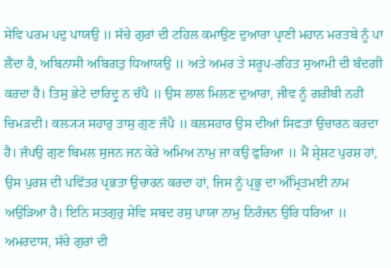ਸੇਵਿ ਪਰਮ ਪਦੁ ਪਾਯਉ ॥ ਸੱਚੇ ਗੁਰਾਂ ਦੀ ਟਹਿਲ ਕਮਾਉਣ ਦੁਆਰਾ ਪ੍ਰਾਣੀ ਮਹਾਨ ਮਰਤਬੇ ਨੂੰ ਪਾ ਲੈਂਦਾ ਹੈ, ਅਬਿਨਾਸੀ ਅਬਿਗਤੁ ਧਿਆਯਉ ॥ ਅਤੇ ਅਮਰ ਤੇ ਸਰੂਪ-ਰਹਿਤ ਸੁਆਮੀ ਦੀ ਬੰਦਗੀ ਕਰਦਾ ਹੈ। ਤਿਸੁ ਭੇਟੇ ਦਾਰਿਦ੍ਰੁ ਨ ਚੰਪੈ ॥ ਉਸ ਲਾਲ ਮਿਲਣ ਦੁਆਰਾ, ਜੀਵ ਨੂੰ ਗਰੀਬੀ ਨਹੀਂ ਚਿਮੜਦੀ। ਕਲ੍ਯ੍ਯ ਸਹਾਰੁ ਤਾਸੁ ਗੁਣ ਜੰਪੈ ॥ ਕਲਸਹਾਰ ਉਸ ਦੀਆਂ ਸਿਫਤਾਂ ਉਚਾਰਨ ਕਰਦਾ ਹੈ। ਜੰਪਉ ਗੁਣ ਬਿਮਲ ਸੁਜਨ ਜਨ ਕੇਰੇ ਅਮਿਅ ਨਾਮੁ ਜਾ ਕਉ ਫੁਰਿਆ ॥ ਮੈਂ ਸ਼੍ਰੇਸ਼ਟ ਪੁਰਸ਼ ਹਾਂ, ਉਸ ਪੁਰਸ਼ ਦੀ ਪਵਿੱਤਰ ਪ੍ਰਭਤਾ ਉਚਾਰਨ ਕਰਦਾ ਹਾਂ, ਜਿਸ ਨੂੰ ਪ੍ਰਭੂ ਦਾ ਅੰਮ੍ਰਿਤਮਈ ਨਾਮ ਅਉੜਿਆ ਹੈ। ਇਨਿ ਸਤਗੁਰੁ ਸੇਵਿ ਸਬਦ ਰਸੁ ਪਾਯਾ ਨਾਮੁ ਨਿਰੰਜਨ ਉਰਿ ਧਰਿਆ ॥ ਅਮਰਦਾਸ, ਸੱਚੇ ਗੁਰਾਂ ਦੀ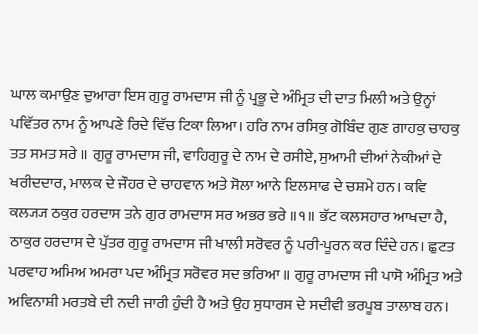ਘਾਲ ਕਮਾਉਣ ਦੁਆਰਾ ਇਸ ਗੁਰੂ ਰਾਮਦਾਸ ਜੀ ਨੂੰ ਪ੍ਰਭੂ ਦੇ ਅੰਮ੍ਰਿਤ ਦੀ ਦਾਤ ਮਿਲੀ ਅਤੇ ਉਨ੍ਹਾਂ ਪਵਿੱਤਰ ਨਾਮ ਨੂੰ ਆਪਣੇ ਰਿਦੇ ਵਿੱਚ ਟਿਕਾ ਲਿਆ। ਹਰਿ ਨਾਮ ਰਸਿਕੁ ਗੋਬਿੰਦ ਗੁਣ ਗਾਹਕੁ ਚਾਹਕੁ ਤਤ ਸਮਤ ਸਰੇ ॥ ਗੁਰੂ ਰਾਮਦਾਸ ਜੀ, ਵਾਹਿਗੁਰੂ ਦੇ ਨਾਮ ਦੇ ਰਸੀਏ, ਸੁਆਮੀ ਦੀਆਂ ਨੇਕੀਆਂ ਦੇ ਖਰੀਦਦਾਰ, ਮਾਲਕ ਦੇ ਜੌਹਰ ਦੇ ਚਾਹਵਾਨ ਅਤੇ ਸੋਲਾ ਆਨੇ ਇਲਸਾਫ ਦੇ ਚਸ਼ਮੇ ਹਨ। ਕਵਿ ਕਲ੍ਯ੍ਯ ਠਕੁਰ ਹਰਦਾਸ ਤਨੇ ਗੁਰ ਰਾਮਦਾਸ ਸਰ ਅਭਰ ਭਰੇ ॥੧॥ ਭੱਟ ਕਲਸਹਾਰ ਆਖਦਾ ਹੈ, ਠਾਕੁਰ ਹਰਦਾਸ ਦੇ ਪੁੱਤਰ ਗੁਰੂ ਰਾਮਦਾਸ ਜੀ ਖਾਲੀ ਸਰੋਵਰ ਨੂੰ ਪਰੀ-ਪੂਰਨ ਕਰ ਦਿੰਦੇ ਹਨ। ਛੁਟਤ ਪਰਵਾਹ ਅਮਿਅ ਅਮਰਾ ਪਦ ਅੰਮ੍ਰਿਤ ਸਰੋਵਰ ਸਦ ਭਰਿਆ ॥ ਗੁਰੂ ਰਾਮਦਾਸ ਜੀ ਪਾਸੋ ਅੰਮ੍ਰਿਤ ਅਤੇ ਅਵਿਨਾਸ਼ੀ ਮਰਤਬੇ ਦੀ ਨਦੀ ਜਾਰੀ ਹੁੰਦੀ ਹੈ ਅਤੇ ਉਹ ਸੁਧਾਰਸ ਦੇ ਸਦੀਵੀ ਭਰਪੂਬ ਤਾਲਾਬ ਹਨ।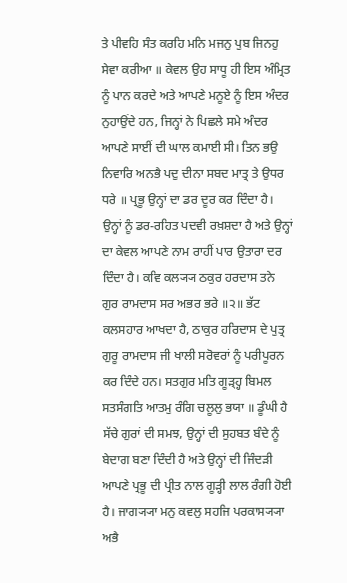ਤੇ ਪੀਵਹਿ ਸੰਤ ਕਰਹਿ ਮਨਿ ਮਜਨੁ ਪੁਬ ਜਿਨਹੁ ਸੇਵਾ ਕਰੀਆ ॥ ਕੇਵਲ ਉਹ ਸਾਧੂ ਹੀ ਇਸ ਅੰਮ੍ਰਿਤ ਨੂੰ ਪਾਨ ਕਰਦੇ ਅਤੇ ਆਪਣੇ ਮਨੂਏ ਨੂੰ ਇਸ ਅੰਦਰ ਨੁਹਾਉਂਦੇ ਹਨ, ਜਿਨ੍ਹਾਂ ਨੇ ਪਿਛਲੇ ਸਮੇ ਅੰਦਰ ਆਪਣੇ ਸਾਈਂ ਦੀ ਘਾਲ ਕਮਾਈ ਸੀ। ਤਿਨ ਭਉ ਨਿਵਾਰਿ ਅਨਭੈ ਪਦੁ ਦੀਨਾ ਸਬਦ ਮਾਤ੍ਰ ਤੇ ਉਧਰ ਧਰੇ ॥ ਪ੍ਰਭੂ ਉਨ੍ਹਾਂ ਦਾ ਡਰ ਦੂਰ ਕਰ ਦਿੰਦਾ ਹੈ। ਉਨ੍ਹਾਂ ਨੂੰ ਡਰ-ਰਹਿਤ ਪਦਵੀ ਰਖ਼ਸ਼ਦਾ ਹੈ ਅਤੇ ਉਨ੍ਹਾਂ ਦਾ ਕੇਵਲ ਆਪਣੇ ਨਾਮ ਰਾਹੀਂ ਪਾਰ ਉਤਾਰਾ ਦਰ ਦਿੰਦਾ ਹੈ। ਕਵਿ ਕਲ੍ਯ੍ਯ ਠਕੁਰ ਹਰਦਾਸ ਤਨੇ ਗੁਰ ਰਾਮਦਾਸ ਸਰ ਅਭਰ ਭਰੇ ॥੨॥ ਭੱਟ ਕਲਸਹਾਰ ਆਖਦਾ ਹੈ, ਠਾਕੁਰ ਹਰਿਦਾਸ ਦੇ ਪੁਤ੍ਰ ਗੁਰੂ ਰਾਮਦਾਸ ਜੀ ਖਾਲੀ ਸਰੋਵਰਾਂ ਨੂੰ ਪਰੀਪੂਰਨ ਕਰ ਦਿੰਦੇ ਹਨ। ਸਤਗੁਰ ਮਤਿ ਗੂੜ੍ਹ੍ਹ ਬਿਮਲ ਸਤਸੰਗਤਿ ਆਤਮੁ ਰੰਗਿ ਚਲੂਲੁ ਭਯਾ ॥ ਡੂੰਘੀ ਹੈ ਸੱਚੇ ਗੁਰਾਂ ਦੀ ਸਮਝ, ਉਨ੍ਹਾਂ ਦੀ ਸੁਹਬਤ ਬੰਦੇ ਨੂੰ ਬੇਦਾਗ ਬਣਾ ਦਿੰਦੀ ਹੈ ਅਤੇ ਉਨ੍ਹਾਂ ਦੀ ਜਿੰਦੜੀ ਆਪਣੇ ਪ੍ਰਭੂ ਦੀ ਪ੍ਰੀਤ ਨਾਲ ਗੂੜ੍ਹੀ ਲਾਲ ਰੰਗੀ ਹੋਈ ਹੈ। ਜਾਗ੍ਯ੍ਯਾ ਮਨੁ ਕਵਲੁ ਸਹਜਿ ਪਰਕਾਸ੍ਯ੍ਯਾ ਅਭੈ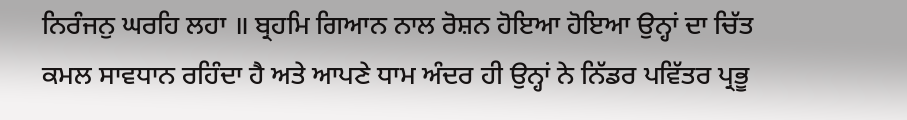ਨਿਰੰਜਨੁ ਘਰਹਿ ਲਹਾ ॥ ਬ੍ਰਹਮਿ ਗਿਆਨ ਨਾਲ ਰੋਸ਼ਨ ਹੋਇਆ ਹੋਇਆ ਉਨ੍ਹਾਂ ਦਾ ਚਿੱਤ ਕਮਲ ਸਾਵਧਾਨ ਰਹਿੰਦਾ ਹੈ ਅਤੇ ਆਪਣੇ ਧਾਮ ਅੰਦਰ ਹੀ ਉਨ੍ਹਾਂ ਨੇ ਨਿੱਡਰ ਪਵਿੱਤਰ ਪ੍ਰਭੂ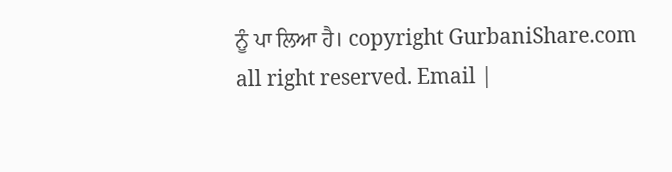ਨੂੰ ਪਾ ਲਿਆ ਹੈ। copyright GurbaniShare.com all right reserved. Email |